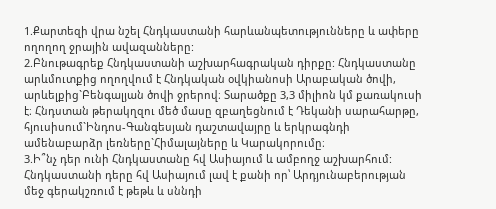1.Քարտեզի վրա նշել Հնդկաստանի հարևանպետությունները և ափերը ողողող ջրային ավազանները:
2.Բնութագրեք Հնդկաստանի աշխարհագրական դիրքը: Հնդկաստանը արևմուտքից ողողվում է Հնդկական օվկիանոսի Արաբական ծովի, արևելքից`Բենգալյան ծովի ջրերով։ Տարածքը 3,3 միլիոն կմ քառակուսի է։ Հնդստան թերակղզու մեծ մասը զբաղեցնում է Դեկանի սարահարթը, հյուսիսում`Ինդոս-Գանգեսյան դաշտավայրը և երկրագնդի ամենաբարձր լեռները`Հիմալայները և Կարակորումը։
3.Ի՞նչ դեր ունի Հնդկաստանը հվ Ասիայում և ամբողջ աշխարհում: Հնդկաստանի դերը հվ Ասիայում լավ է քանի որ՝ Արդյունաբերության մեջ գերակշռում է թեթև և սննդի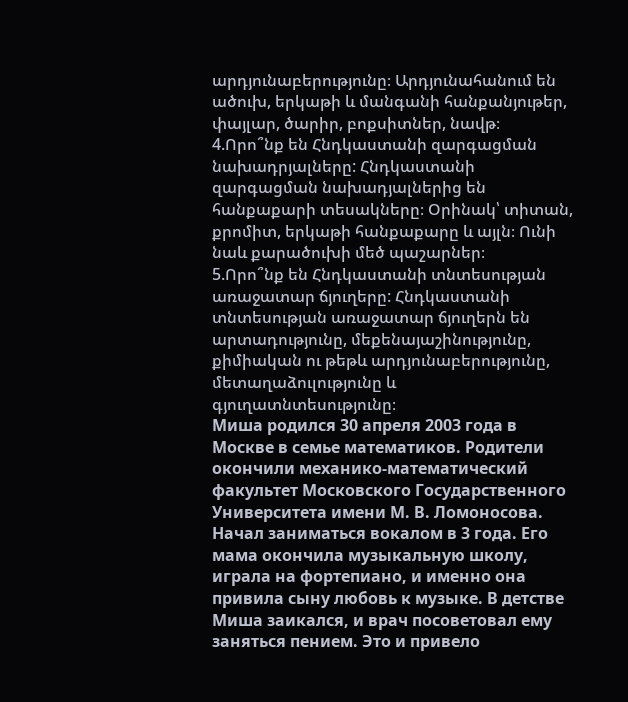արդյունաբերությունը։ Արդյունահանում են ածուխ, երկաթի և մանգանի հանքանյութեր, փայլար, ծարիր, բոքսիտներ, նավթ։
4.Որո՞նք են Հնդկաստանի զարգացման նախադրյալները: Հնդկաստանի զարգացման նախադյալներից են հանքաքարի տեսակները։ Օրինակ՝ տիտան, քրոմիտ, երկաթի հանքաքարը և այլն։ Ունի նաև քարածուխի մեծ պաշարներ։
5.Որո՞նք են Հնդկաստանի տնտեսության առաջատար ճյուղերը: Հնդկաստանի տնտեսության առաջատար ճյուղերն են արտադությունը, մեքենայաշինությունը, քիմիական ու թեթև արդյունաբերությունը, մետաղաձուլությունը և գյուղատնտեսությունը։
Миша родился 30 апреля 2003 года в Москве в семье математиков. Родители окончили механико-математический факультет Московского Государственного Университета имени М. В. Ломоносова.
Начал заниматься вокалом в 3 года. Его мама окончила музыкальную школу, играла на фортепиано, и именно она привила сыну любовь к музыке. В детстве Миша заикался, и врач посоветовал ему заняться пением. Это и привело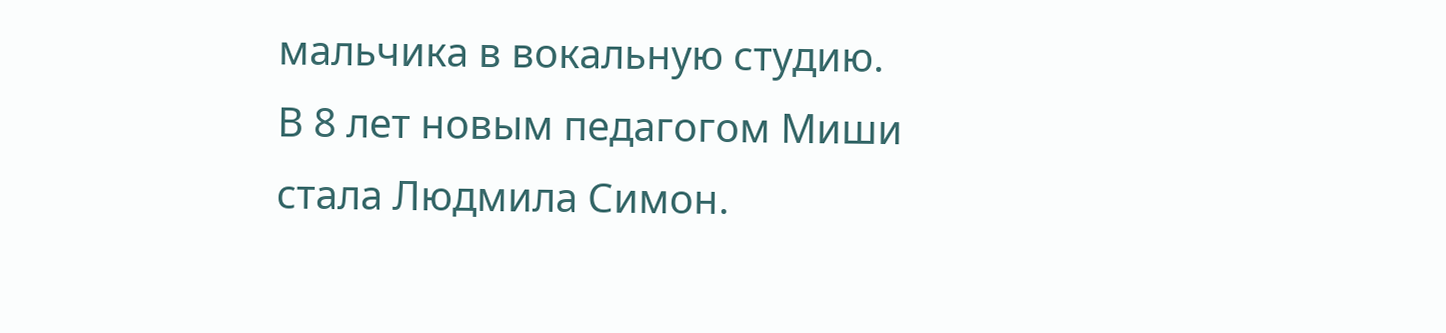мальчика в вокальную студию.
В 8 лет новым педагогом Миши стала Людмила Симон.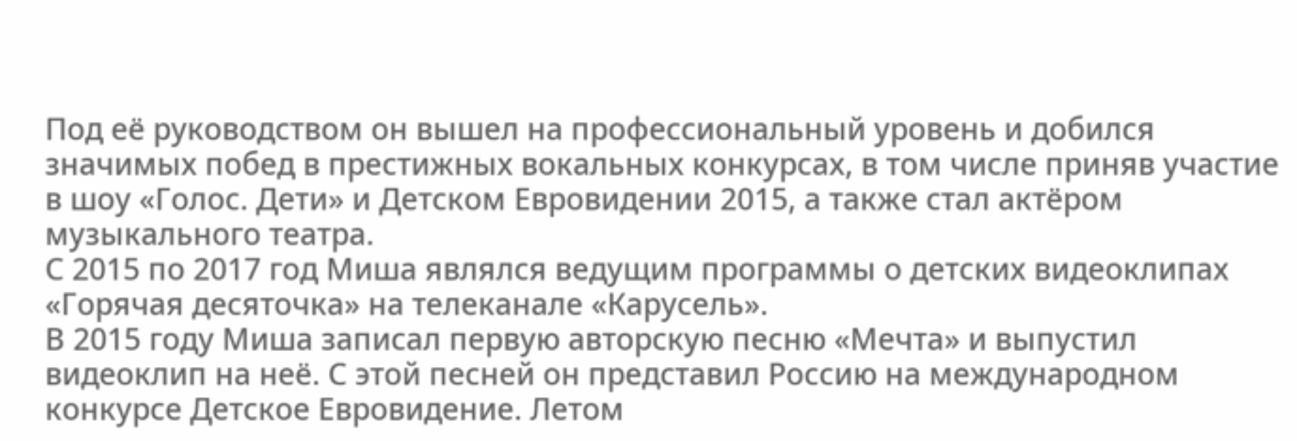Под её руководством он вышел на профессиональный уровень и добился значимых побед в престижных вокальных конкурсах, в том числе приняв участие в шоу «Голос. Дети» и Детском Евровидении 2015, а также стал актёром музыкального театра.
С 2015 по 2017 год Миша являлся ведущим программы о детских видеоклипах «Горячая десяточка» на телеканале «Карусель».
В 2015 году Миша записал первую авторскую песню «Мечта» и выпустил видеоклип на неё. С этой песней он представил Россию на международном конкурсе Детское Евровидение. Летом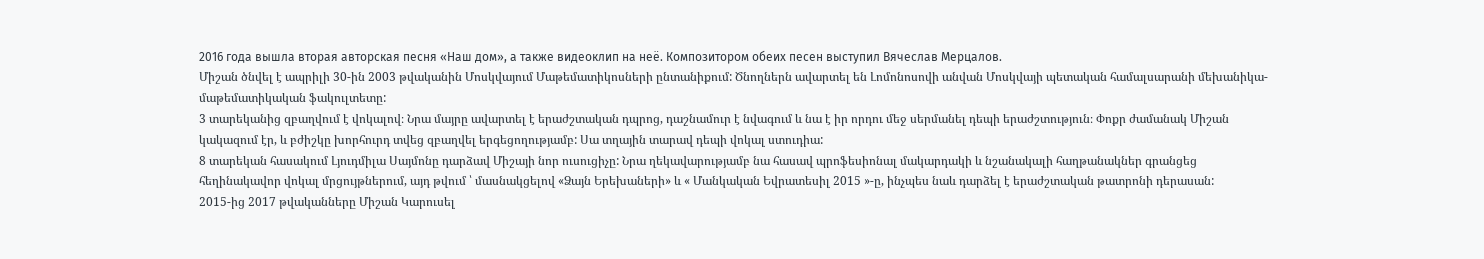2016 года вышла вторая авторская песня «Наш дом», а также видеоклип на неё. Композитором обеих песен выступил Вячеслав Мерцалов.
Միշան ծնվել է ապրիլի 30-ին 2003 թվականին Մոսկվայում Մաթեմատիկոսների ընտանիքում: Ծնողներն ավարտել են Լոմոնոսովի անվան Մոսկվայի պետական համալսարանի մեխանիկա-մաթեմատիկական ֆակուլտետը:
3 տարեկանից զբաղվում է վոկալով։ Նրա մայրը ավարտել է երաժշտական դպրոց, դաշնամուր է նվագում և նա է իր որդու մեջ սերմանել դեպի երաժշտություն։ Փոքր ժամանակ Միշան կակազում էր, և բժիշկը խորհուրդ տվեց զբաղվել երգեցողությամբ: Սա տղային տարավ դեպի վոկալ ստուդիա:
8 տարեկան հասակում Լյուդմիլա Սայմոնը դարձավ Միշայի նոր ուսուցիչը: Նրա ղեկավարությամբ նա հասավ պրոֆեսիոնալ մակարդակի և նշանակալի հաղթանակներ գրանցեց հեղինակավոր վոկալ մրցույթներում, այդ թվում ՝ մասնակցելով «Ձայն Երեխաների» և « Մանկական Եվրատեսիլ 2015 »-ը, ինչպես նաև դարձել է երաժշտական թատրոնի դերասան:
2015-ից 2017 թվականները Միշան Կարուսել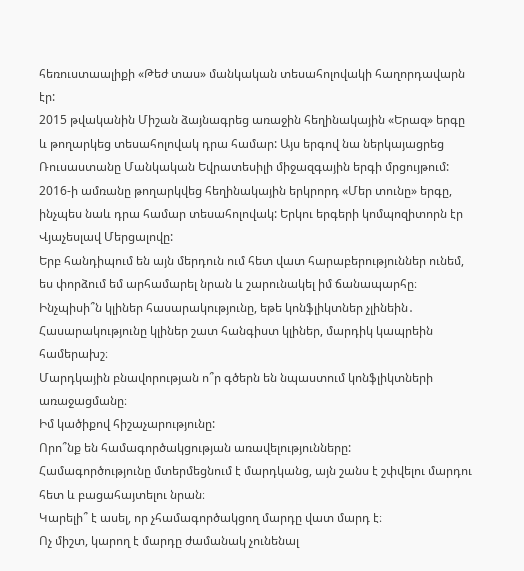հեռուստաալիքի «Թեժ տաս» մանկական տեսահոլովակի հաղորդավարն էր:
2015 թվականին Միշան ձայնագրեց առաջին հեղինակային «Երազ» երգը և թողարկեց տեսահոլովակ դրա համար: Այս երգով նա ներկայացրեց Ռուսաստանը Մանկական Եվրատեսիլի միջազգային երգի մրցույթում: 2016-ի ամռանը թողարկվեց հեղինակային երկրորդ «Մեր տունը» երգը, ինչպես նաև դրա համար տեսահոլովակ: Երկու երգերի կոմպոզիտորն էր Վյաչեսլավ Մերցալովը:
Երբ հանդիպում են այն մերդուն ում հետ վատ հարաբերություններ ունեմ, ես փորձում եմ արհամարել նրան և շարունակել իմ ճանապարհը։
Ինչպիսի՞ն կլիներ հասարակությունը, եթե կոնֆլիկտներ չլինեին․
Հասարակությունը կլիներ շատ հանգիստ կլիներ, մարդիկ կապրեին համերախշ։
Մարդկային բնավորության ո՞ր գծերն են նպաստում կոնֆլիկտների առաջացմանը։
Իմ կածիքով հիշաչարությունը:
Որո՞նք են համագործակցության առավելությունները:
Համագործությունը մտերմեցնում է մարդկանց, այն շանս է շփվելու մարդու հետ և բացահայտելու նրան։
Կարելի՞ է ասել, որ չհամագործակցող մարդը վատ մարդ է։
Ոչ միշտ, կարող է մարդը ժամանակ չունենալ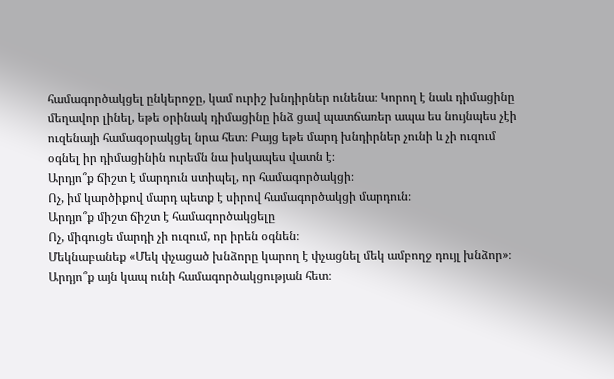համագործակցել ընկերոջը, կամ ուրիշ խնդիրներ ունենա։ Կորող է նաև դիմացինը մեղավոր լինել, եթե օրինակ դիմացինը ինձ ցավ պատճառեր ապա ես նույնպես չէի ուզենայի համագօրակցել նրա հետ։ Բայց եթե մարդ խնդիրներ չունի և չի ուզում օգնել իր դիմացինին ուրեմն նա իսկապես վատն է։
Արդյո՞ք ճիշտ է մարդուն ստիպել, որ համագործակցի։
Ոչ, իմ կարծիքով մարդ պետք է սիրով համագործակցի մարդուն։
Արդյո՞ք միշտ ճիշտ է համագործակցելը
Ոչ, միգուցե մարդի չի ուզում, որ իրեն օգնեն։
Մեկնաբանեք «Մեկ փչացած խնձորը կարող է փչացնել մեկ ամբողջ դույլ խնձոր»։ Արդյո՞ք այն կապ ունի համագործակցության հետ։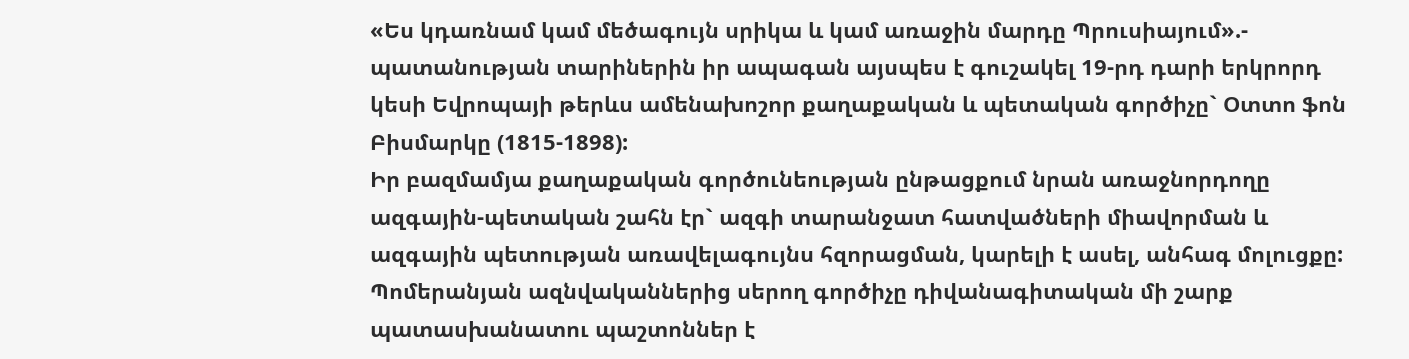«Ես կդառնամ կամ մեծագույն սրիկա և կամ առաջին մարդը Պրուսիայում».- պատանության տարիներին իր ապագան այսպես է գուշակել 19-րդ դարի երկրորդ կեսի Եվրոպայի թերևս ամենախոշոր քաղաքական և պետական գործիչը` Օտտո ֆոն Բիսմարկը (1815-1898):
Իր բազմամյա քաղաքական գործունեության ընթացքում նրան առաջնորդողը ազգային-պետական շահն էր` ազգի տարանջատ հատվածների միավորման և ազգային պետության առավելագույնս հզորացման, կարելի է ասել, անհագ մոլուցքը: Պոմերանյան ազնվականներից սերող գործիչը դիվանագիտական մի շարք պատասխանատու պաշտոններ է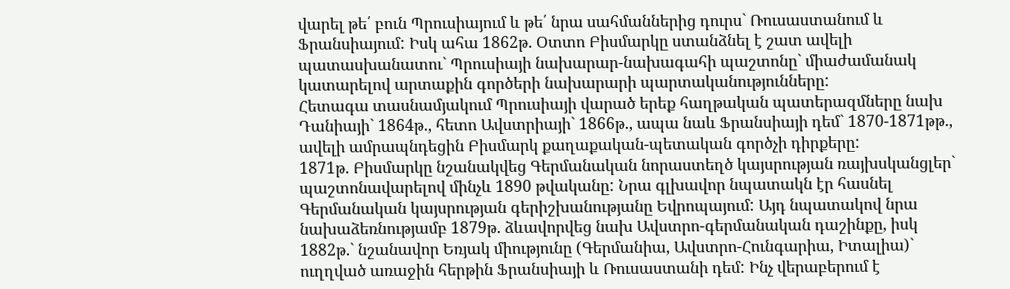վարել թե՛ բուն Պրուսիայում և թե՛ նրա սահմաններից դուրս` Ռուսաստանում և Ֆրանսիայում: Իսկ ահա 1862թ. Օտտո Բիսմարկը ստանձնել է շատ ավելի պատասխանատու` Պրուսիայի նախարար-նախագահի պաշտոնը` միաժամանակ կատարելով արտաքին գործերի նախարարի պարտականությունները:
Հետագա տասնամյակում Պրուսիայի վարած երեք հաղթական պատերազմները նախ Դանիայի` 1864թ., հետո Ավստրիայի` 1866թ., ապա նաև Ֆրանսիայի դեմ` 1870-1871թթ., ավելի ամրապնդեցին Բիսմարկ քաղաքական-պետական գործչի դիրքերը:
1871թ. Բիսմարկը նշանակվեց Գերմանական նորաստեղծ կայսրության ռայխսկանցլեր` պաշտոնավարելով մինչև 1890 թվականը: Նրա գլխավոր նպատակն էր հասնել Գերմանական կայսրության գերիշխանությանը Եվրոպայում: Այդ նպատակով նրա նախաձեռնությամբ 1879թ. ձևավորվեց նախ Ավստրո-գերմանական դաշինքը, իսկ 1882թ.` նշանավոր Եռյակ միությունը (Գերմանիա, Ավստրո-Հունգարիա, Իտալիա)` ուղղված առաջին հերթին Ֆրանսիայի և Ռուսաստանի դեմ: Ինչ վերաբերում է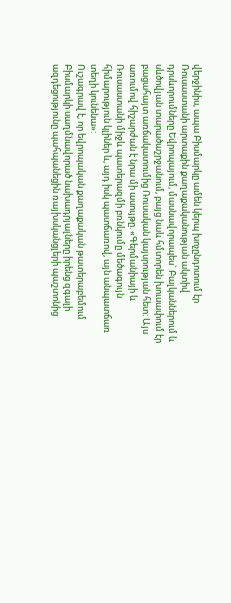վերջինիս, ապա Բիսմարկը ամեն կերպ խոչընդոտում էր Ռուսաստանի արտաքին քաղաքականության ակտիվ դրսևորումները Եվրոպայում, մասնավորապես` Բալկաններում և սևծովյան տարածաշրջանում, բայց նաև հմտորեն խուսափում էր բացահայտ առճակատումից Ռուսական կայսրության հետ: Այս առումով հիշարժան է նրա մի ասույթը. «Գերմանիայի և Ռուսաստանի միջև պատերազմի բռնկումը մեծագույն հիմարություն կլիներ և, այդ իսկ պատճառով, այն անպատճառ տեղի կունենա»:
Ուշագրավ է, որ եվրոպական քաղաքական թատերաբեմում Բիսմարկի սաղմնավորած նախադրյալները իրենց զգալի ազդեցությունը պահպանեցին ռայխսկանցլերի պաշտոնից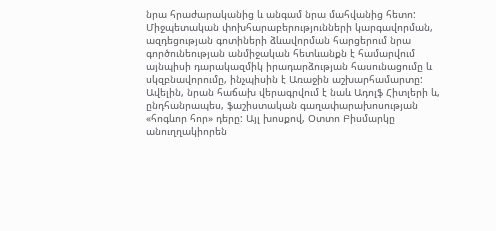նրա հրաժարականից և անգամ նրա մահվանից հետո: Միջպետական փոխհարաբերությունների կարգավորման, ազդեցության գոտիների ձևավորման հարցերում նրա գործունեության անմիջական հետևանքն է համարվում այնպիսի դարակազմիկ իրադարձության հասունացումը և սկզբնավորումը, ինչպիսին է Առաջին աշխարհամարտը: Ավելին, նրան հաճախ վերագրվում է նաև Ադոլֆ Հիտլերի և, ընդհանրապես, ֆաշիստական գաղափարախոսության «հոգևոր հոր» դերը: Այլ խոսքով, Օտտո Բիսմարկը անուղղակիորեն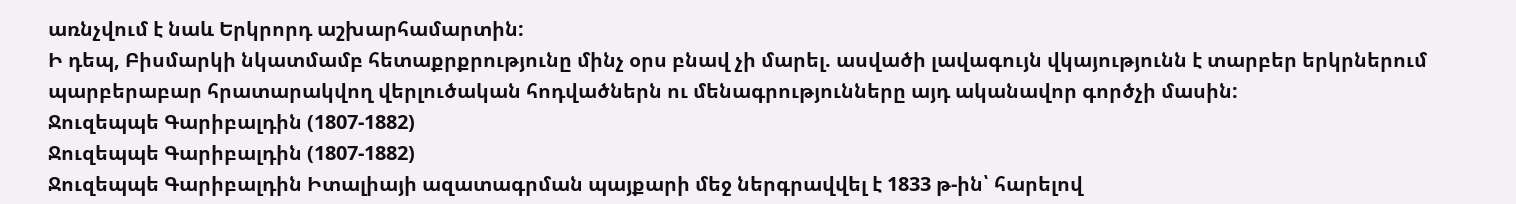առնչվում է նաև Երկրորդ աշխարհամարտին:
Ի դեպ, Բիսմարկի նկատմամբ հետաքրքրությունը մինչ օրս բնավ չի մարել. ասվածի լավագույն վկայությունն է տարբեր երկրներում պարբերաբար հրատարակվող վերլուծական հոդվածներն ու մենագրությունները այդ ականավոր գործչի մասին:
Ջուզեպպե Գարիբալդին (1807-1882)
Ջուզեպպե Գարիբալդին (1807-1882)
Ջուզեպպե Գարիբալդին Իտալիայի ազատագրման պայքարի մեջ ներգրավվել է 1833 թ-ին՝ հարելով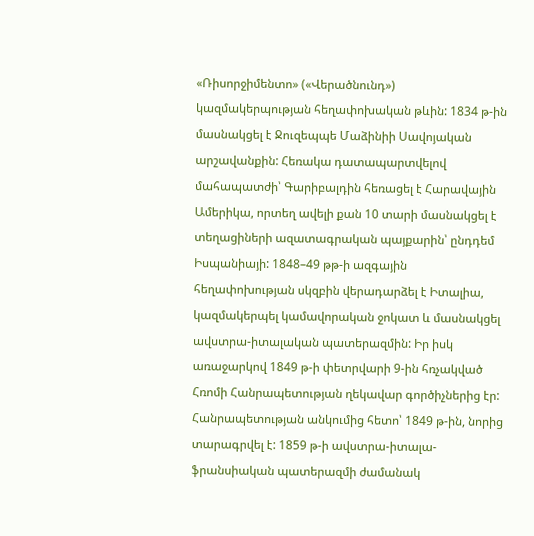«Ռիսորջիմենտո» («Վերածնունդ») կազմակերպության հեղափոխական թևին: 1834 թ-ին մասնակցել է Ջուզեպպե Մաձինիի Սավոյական արշավանքին: Հեռակա դատապարտվելով մահապատժի՝ Գարիբալդին հեռացել է Հարավային Ամերիկա, որտեղ ավելի քան 10 տարի մասնակցել է տեղացիների ազատագրական պայքարին՝ ընդդեմ Իսպանիայի: 1848–49 թթ-ի ազգային հեղափոխության սկզբին վերադարձել է Իտալիա, կազմակերպել կամավորական ջոկատ և մասնակցել ավստրա-իտալական պատերազմին: Իր իսկ առաջարկով 1849 թ-ի փետրվարի 9-ին հռչակված Հռոմի Հանրապետության ղեկավար գործիչներից էր: Հանրապետության անկումից հետո՝ 1849 թ-ին, նորից տարագրվել է: 1859 թ-ի ավստրա-իտալա-ֆրանսիական պատերազմի ժամանակ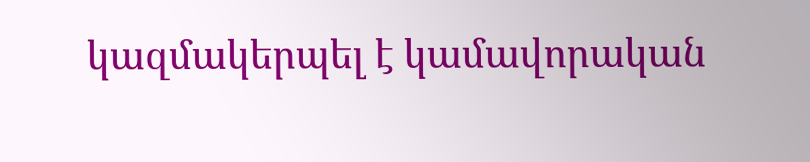կազմակերպել է կամավորական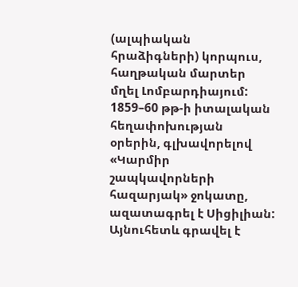(ալպիական հրաձիգների) կորպուս, հաղթական մարտեր մղել Լոմբարդիայում: 1859–60 թթ-ի իտալական հեղափոխության օրերին, գլխավորելով «Կարմիր շապկավորների հազարյակ» ջոկատը, ազատագրել է Սիցիլիան: Այնուհետև գրավել է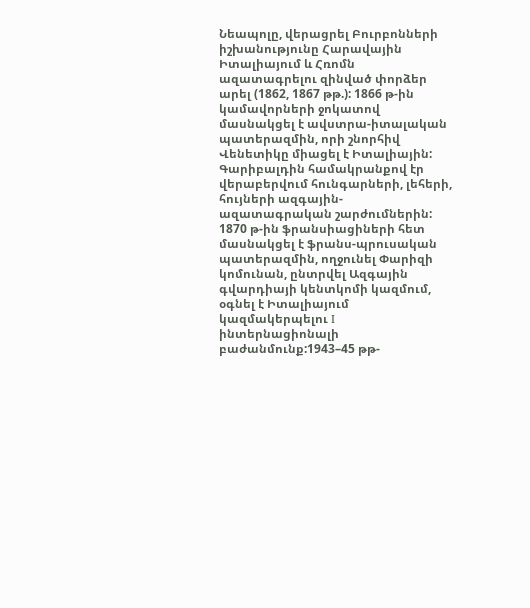Նեապոլը, վերացրել Բուրբոնների իշխանությունը Հարավային Իտալիայում և Հռոմն ազատագրելու զինված փորձեր արել (1862, 1867 թթ.): 1866 թ-ին կամավորների ջոկատով մասնակցել է ավստրա-իտալական պատերազմին, որի շնորհիվ Վենետիկը միացել է Իտալիային: Գարիբալդին համակրանքով էր վերաբերվում հունգարների, լեհերի, հույների ազգային-ազատագրական շարժումներին: 1870 թ-ին ֆրանսիացիների հետ մասնակցել է ֆրանս-պրուսական պատերազմին, ողջունել Փարիզի կոմունան, ընտրվել Ազգային գվարդիայի կենտկոմի կազմում, օգնել է Իտալիայում կազմակերպելու I ինտերնացիոնալի բաժանմունք:1943–45 թթ-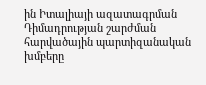ին Իտալիայի ազատագրման Դիմադրության շարժման հարվածային պարտիզանական խմբերը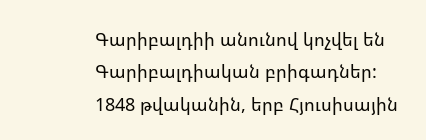Գարիբալդիի անունով կոչվել են Գարիբալդիական բրիգադներ:
1848 թվականին, երբ Հյուսիսային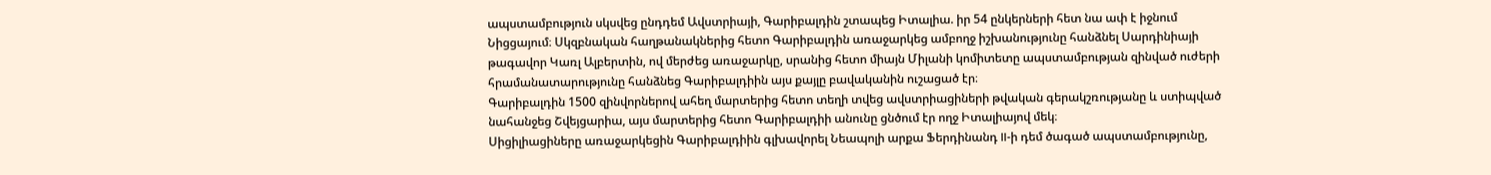ապստամբություն սկսվեց ընդդեմ Ավստրիայի, Գարիբալդին շտապեց Իտալիա. իր 54 ընկերների հետ նա ափ է իջնում Նիցցայում։ Սկզբնական հաղթանակներից հետո Գարիբալդին առաջարկեց ամբողջ իշխանությունը հանձնել Սարդինիայի թագավոր Կառլ Ալբերտին, ով մերժեց առաջարկը, սրանից հետո միայն Միլանի կոմիտետը ապստամբության զինված ուժերի հրամանատարությունը հանձնեց Գարիբալդիին այս քայլը բավականին ուշացած էր։
Գարիբալդին 1500 զինվորներով ահեղ մարտերից հետո տեղի տվեց ավստրիացիների թվական գերակշռությանը և ստիպված նահանջեց Շվեյցարիա, այս մարտերից հետո Գարիբալդիի անունը ցնծում էր ողջ Իտալիայով մեկ։
Սիցիլիացիները առաջարկեցին Գարիբալդիին գլխավորել Նեապոլի արքա Ֆերդինանդ II-ի դեմ ծագած ապստամբությունը,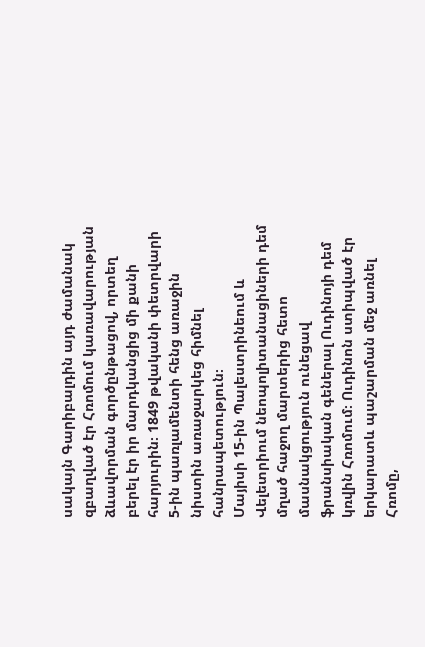սակայն Գարիբալդին այդ ժամանակ զբաղված էր Հռոմում կառավարության ձևավորման գործընթացով, որտեղ բերել էր իր մարդկանցից մի քանի հարյուրին։ 1849 թվականի փետրվարի 5-ին պառլամենտի հենց առաջին նիստին առաջարկեց հիմնել հանրապետություն։
Մայիսի 15-ին Պալեստրինեում և Վելետրիում նեոպոլիտանացիների դեմ մղած հաջող մարտերից հետո մասնակցություն ունեցավ ֆրանսիական գեներալ Ուդինոյի դեմ կռվին Հռոմում։ Ուդինոն ստիպված էր երկարատև պաշարման մեջ առնել Հռոմը,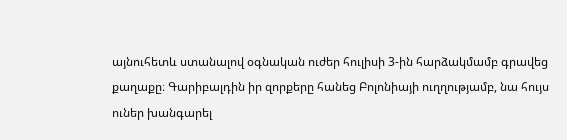այնուհետև ստանալով օգնական ուժեր հուլիսի 3-ին հարձակմամբ գրավեց քաղաքը։ Գարիբալդին իր զորքերը հանեց Բոլոնիայի ուղղությամբ, նա հույս ուներ խանգարել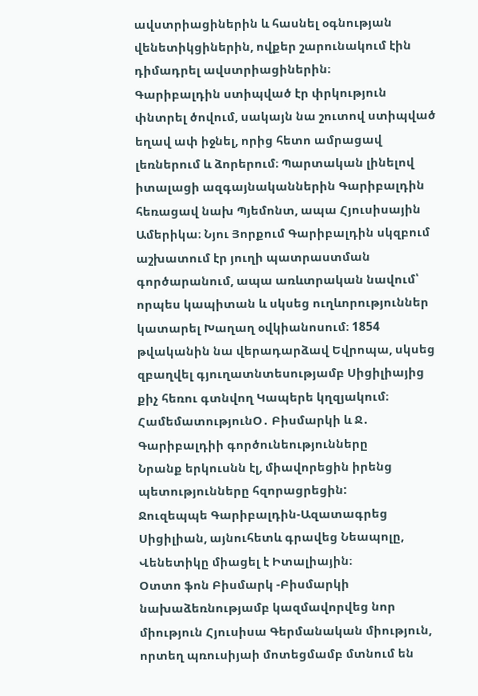ավստրիացիներին և հասնել օգնության վենետիկցիներին, ովքեր շարունակում էին դիմադրել ավստրիացիներին։
Գարիբալդին ստիպված էր փրկություն փնտրել ծովում, սակայն նա շուտով ստիպված եղավ ափ իջնել, որից հետո ամրացավ լեռներում և ձորերում։ Պարտական լինելով իտալացի ազգայնականներին Գարիբալդին հեռացավ նախ Պյեմոնտ, ապա Հյուսիսային Ամերիկա։ Նյու Յորքում Գարիբալդին սկզբում աշխատում էր յուղի պատրաստման գործարանում, ապա առևտրական նավում՝ որպես կապիտան և սկսեց ուղևորություններ կատարել Խաղաղ օվկիանոսում։ 1854 թվականին նա վերադարձավ Եվրոպա, սկսեց զբաղվել գյուղատնտեսությամբ Սիցիլիայից քիչ հեռու գտնվող Կապերե կղզյակում։
ՀամեմատությունՕ․ Բիսմարկի և Ջ․ Գարիբալդիի գործունեությունները
Նրանք երկուսնն էլ, միավորեցին իրենց պետությունները հզորացրեցին:
Ջուզեպպե Գարիբալդին-Ազատագրեց Սիցիլիան, այնուհետև գրավեց Նեապոլը, Վենետիկը միացել է Իտալիային։
Օտտո ֆոն Բիսմարկ -Բիսմարկի նախաձեռնությամբ կազմավորվեց նոր միություն Հյուսիսա Գերմանական միություն, որտեղ պռուսիյաի մոտեցմամբ մտնում են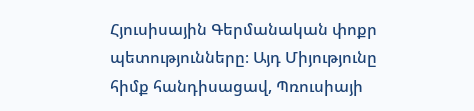Հյուսիսային Գերմանական փոքր պետությունները։ Այդ Միյությունը հիմք հանդիսացավ, Պռուսիայի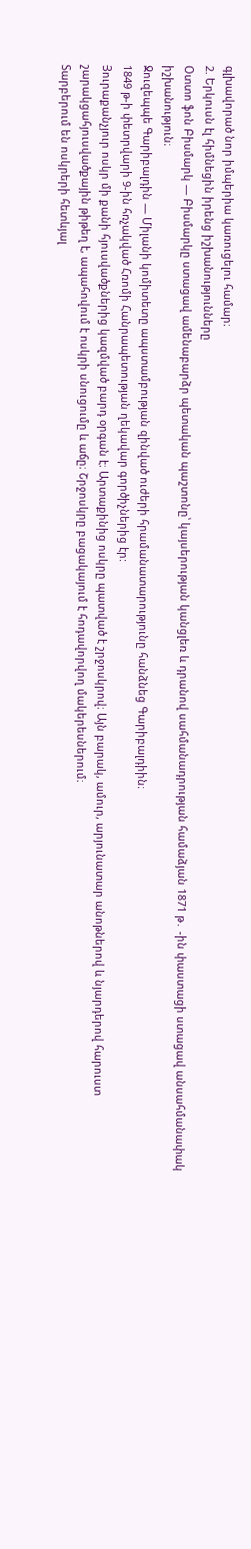գլխավորած նոր իմպերիա կառուցելու համար։
2. Երկուսն էլ հիմնեցին իրենց իշխանությունները
Օտտո ֆոն Բիսմարկ — Բիսմարկը ստացավ ամենաբարձր պետական պաշտոնը՝ կայսերության կանցլեռ և դրանով սահմանադրության համաձյան 1871 թ․ -ին փաստացի ստացավ անսահմանափակ իշխանություն։
Ջուզեպպե Գարիբալդին — Միլանի կոմիտետը ապստամբության զինված ուժերի հրամանատարությունը հանձնեց Գարիբալդիին։
1849 թ-ի փետրվարի 9-ին հռչակված Հռոմի Հանրապետության ղեկավար գործիչներից էր:
Յուրաքանչյուր ոսկր մի քանի հյուսվածքներից կազմված բարդ օրգան է։ Արտաքինից ոսկրը պատված է շրջոսկրով։ Այն բարակ, ամուր, արյունատար անոթներով և նյարդերով հարուստ շարակցահյուսվածքային թիթեղ է, ապահովում է ոսկրի սնուցումը և աճը։ Շրջոսկրը բացակայում է հոդավորվող մակերեսներում։
Տարբերում են ոսկրերի հետևյալ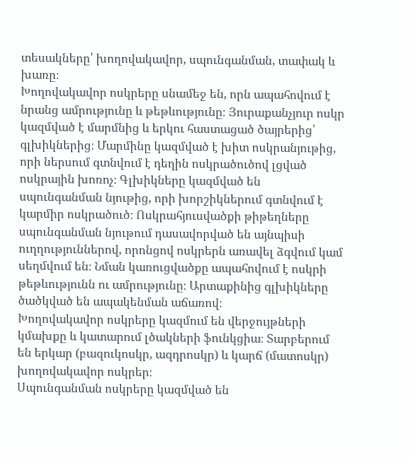տեսակները՝ խողովակավոր, սպունգանման, տափակ և խառը։
Խողովակավոր ոսկրերը սնամեջ են, որն ապահովում է նրանց ամրությունը և թեթևությունը։ Յուրաքանչյուր ոսկր կազմված է մարմնից և երկու հաստացած ծայրերից՝ գլխիկներից։ Մարմինը կազմված է խիտ ոսկրանյութից, որի ներսում գտնվում է դեղին ոսկրածուծով լցված ոսկրային խոռոչ։ Գլխիկները կազմված են սպունգանման նյութից, որի խորշիկներում գտնվում է կարմիր ոսկրածուծ։ Ոսկրահյուսվածքի թիթեղները սպունգանման նյութում դասավորված են այնպիսի ուղղություններով, որոնցով ոսկրերն առավել ձգվում կամ սեղմվում են։ Նման կառուցվածքը ապահովում է ոսկրի թեթևությունն ու ամրությունը։ Արտաքինից գլխիկները ծածկված են ապակենման աճառով։
Խողովակավոր ոսկրերը կազմում են վերջույթների կմախքը և կատարում լծակների ֆունկցիա։ Տարբերում են երկար (բազուկոսկր, ազդրոսկր) և կարճ (մատոսկր) խողովակավոր ոսկրեր։
Սպունգանման ոսկրերը կազմված են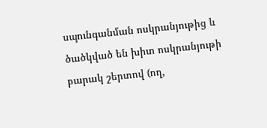սպունգանման ոսկրանյութից և ծածկված են խիտ ոսկրանյութի բարակ շերտով (ող,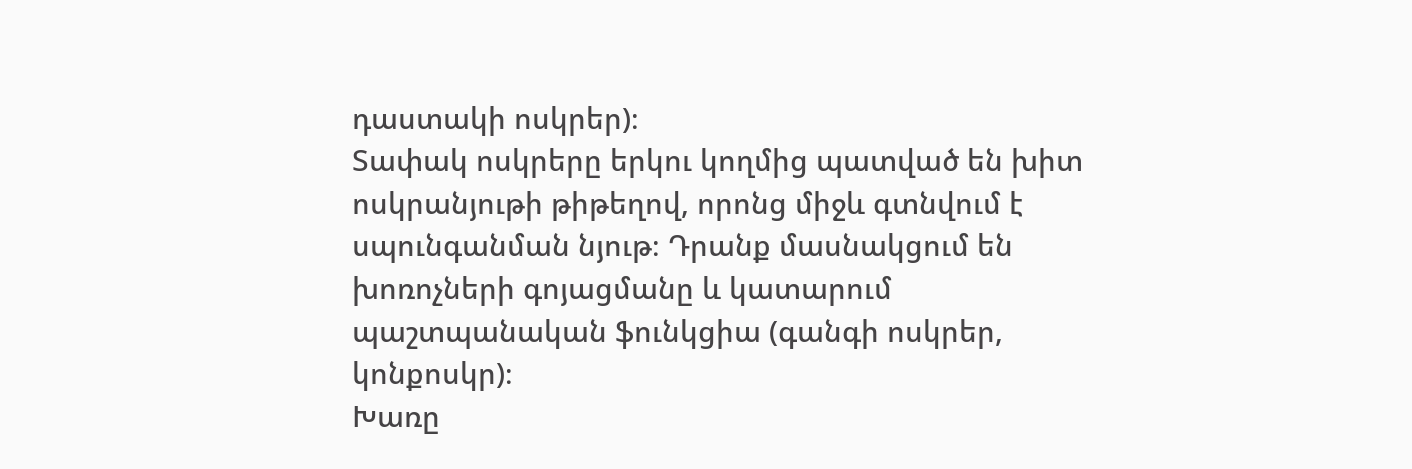դաստակի ոսկրեր)։
Տափակ ոսկրերը երկու կողմից պատված են խիտ ոսկրանյութի թիթեղով, որոնց միջև գտնվում է սպունգանման նյութ։ Դրանք մասնակցում են խոռոչների գոյացմանը և կատարում պաշտպանական ֆունկցիա (գանգի ոսկրեր, կոնքոսկր)։
Խառը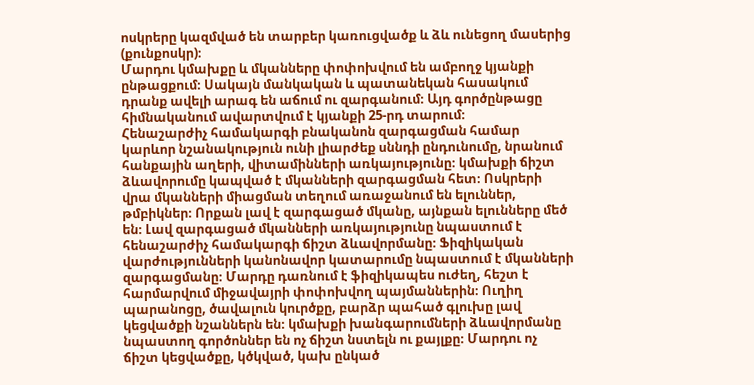ոսկրերը կազմված են տարբեր կառուցվածք և ձև ունեցող մասերից (քունքոսկր)։
Մարդու կմախքը և մկանները փոփոխվում են ամբողջ կյանքի ընթացքում։ Սակայն մանկական և պատանեկան հասակում դրանք ավելի արագ են աճում ու զարգանում։ Այդ գործընթացը հիմնականում ավարտվում է կյանքի 25-րդ տարում։
Հենաշարժիչ համակարգի բնականոն զարգացման համար կարևոր նշանակություն ունի լիարժեք սննդի ընդունումը, նրանում հանքային աղերի, վիտամինների առկայությունը։ կմախքի ճիշտ ձևավորումը կապված է մկանների զարգացման հետ։ Ոսկրերի վրա մկանների միացման տեղում առաջանում են ելուններ, թմբիկներ։ Որքան լավ է զարգացած մկանը, այնքան ելունները մեծ են։ Լավ զարգացած մկանների առկայությունը նպաստում է հենաշարժիչ համակարգի ճիշտ ձևավորմանը։ Ֆիզիկական վարժությունների կանոնավոր կատարումը նպաստում է մկանների զարգացմանը։ Մարդը դառնում է ֆիզիկապես ուժեղ, հեշտ է հարմարվում միջավայրի փոփոխվող պայմաններին։ Ուղիղ պարանոցը, ծավալուն կուրծքը, բարձր պահած գլուխը լավ կեցվածքի նշաններն են։ կմախքի խանգարումների ձևավորմանը նպաստող գործոններ են ոչ ճիշտ նստելն ու քայլքը։ Մարդու ոչ ճիշտ կեցվածքը, կծկված, կախ ընկած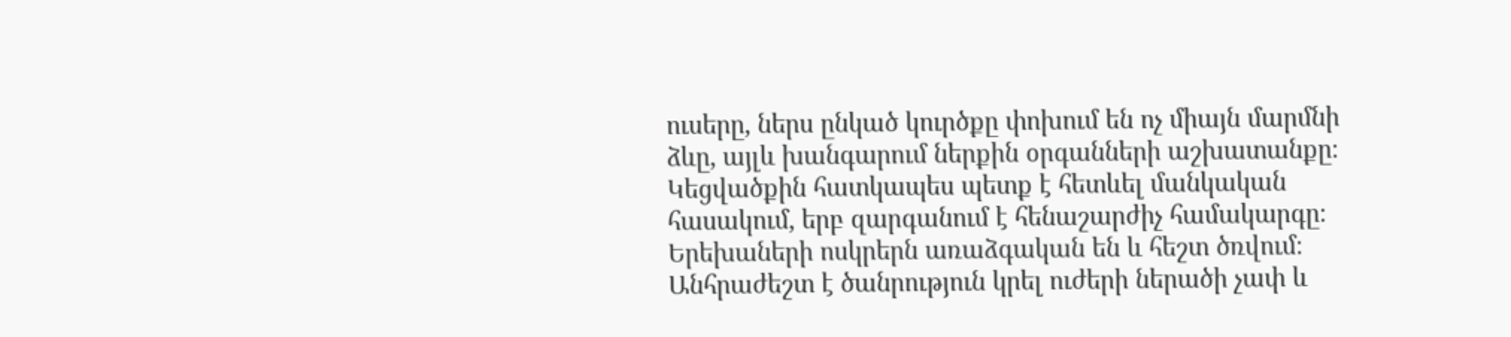ուսերը, ներս ընկած կուրծքը փոխում են ոչ միայն մարմնի ձևը, այլև խանգարում ներքին օրգանների աշխատանքը։
Կեցվածքին հատկապես պետք է հետևել մանկական հասակում, երբ զարգանում է հենաշարժիչ համակարգը։ Երեխաների ոսկրերն առաձգական են և հեշտ ծռվում։ Անհրաժեշտ է ծանրություն կրել ուժերի ներածի չափ և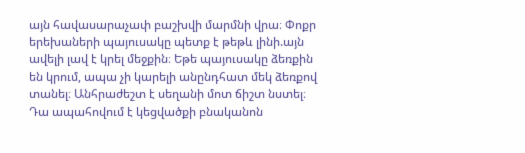այն հավասարաչափ բաշխվի մարմնի վրա։ Փոքր երեխաների պայուսակը պետք է թեթև լինի.այն ավելի լավ է կրել մեջքին։ Եթե պայուսակը ձեռքին են կրում, ապա չի կարելի անընդհատ մեկ ձեռքով տանել։ Անհրաժեշտ է սեղանի մոտ ճիշտ նստել։ Դա ապահովում է կեցվածքի բնականոն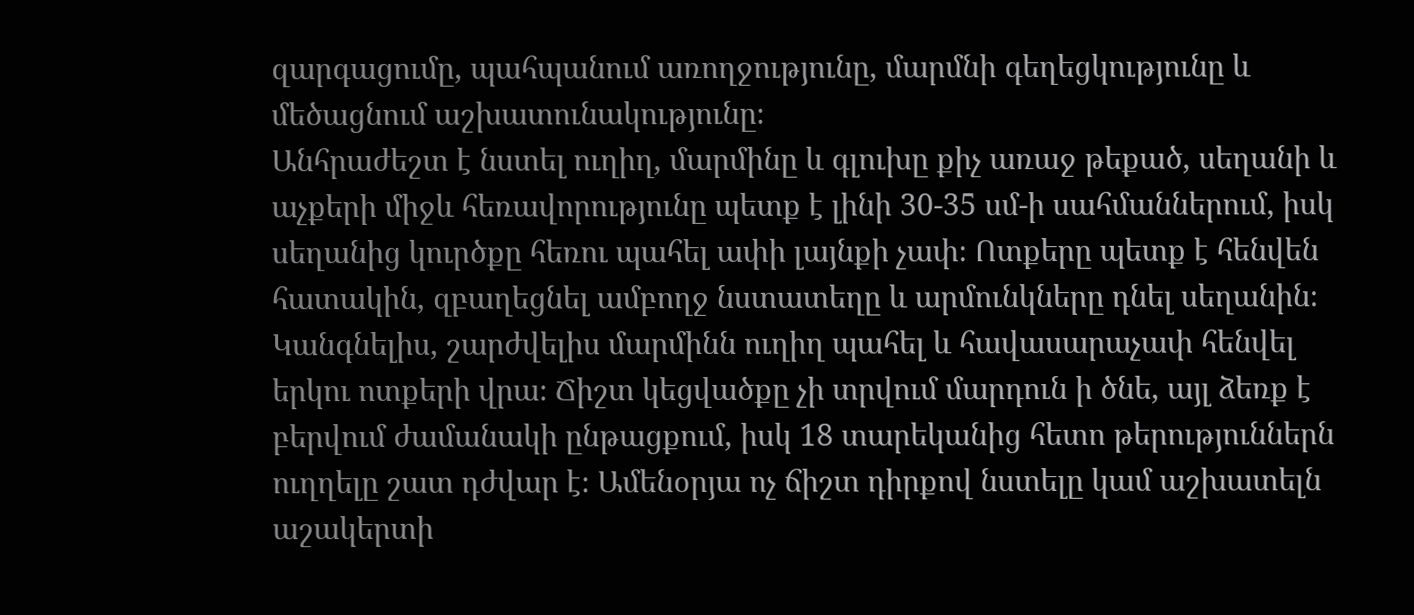զարգացումը, պահպանում առողջությունը, մարմնի գեղեցկությունը և մեծացնում աշխատունակությունը։
Անհրաժեշտ է նստել ուղիղ, մարմինը և գլուխը քիչ առաջ թեքած, սեղանի և աչքերի միջև հեռավորությունը պետք է լինի 30-35 սմ-ի սահմաններում, իսկ սեղանից կուրծքը հեռու պահել ափի լայնքի չափ։ Ոտքերը պետք է հենվեն հատակին, զբաղեցնել ամբողջ նստատեղը և արմունկները դնել սեղանին։ Կանգնելիս, շարժվելիս մարմինն ուղիղ պահել և հավասարաչափ հենվել երկու ոտքերի վրա։ Ճիշտ կեցվածքը չի տրվում մարդուն ի ծնե, այլ ձեռք է բերվում ժամանակի ընթացքում, իսկ 18 տարեկանից հետո թերություններն ուղղելը շատ դժվար է։ Ամենօրյա ոչ ճիշտ դիրքով նստելը կամ աշխատելն աշակերտի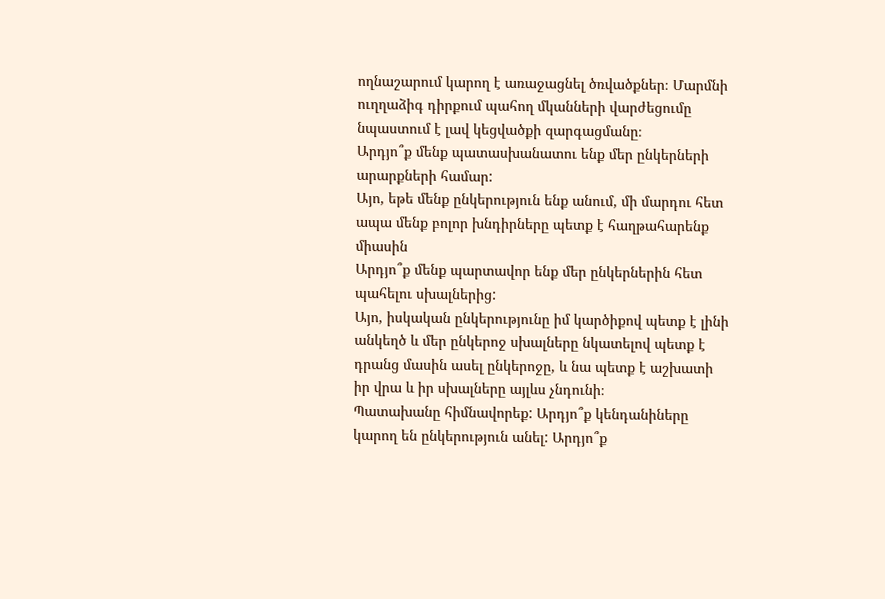ողնաշարում կարող է առաջացնել ծռվածքներ։ Մարմնի ուղղաձիգ դիրքում պահող մկանների վարժեցումը նպաստում է լավ կեցվածքի զարգացմանը։
Արդյո՞ք մենք պատասխանատու ենք մեր ընկերների արարքների համար:
Այո, եթե մենք ընկերություն ենք անում, մի մարդու հետ ապա մենք բոլոր խնդիրները պետք է հաղթահարենք միասին
Արդյո՞ք մենք պարտավոր ենք մեր ընկերներին հետ պահելու սխալներից:
Այո, իսկական ընկերությունը իմ կարծիքով պետք է լինի անկեղծ և մեր ընկերոջ սխալները նկատելով պետք է դրանց մասին ասել ընկերոջը, և նա պետք է աշխատի իր վրա և իր սխալները այլևս չնդունի։
Պատախանը հիմնավորեք: Արդյո՞ք կենդանիները կարող են ընկերություն անել: Արդյո՞ք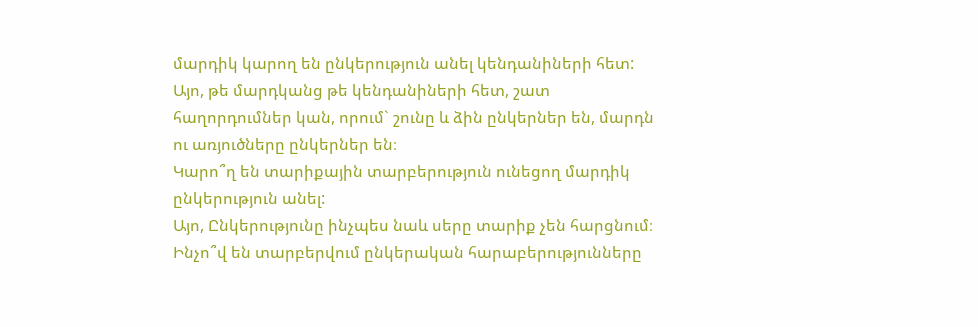մարդիկ կարող են ընկերություն անել կենդանիների հետ:
Այո, թե մարդկանց թե կենդանիների հետ, շատ հաղորդումներ կան, որում` շունը և ձին ընկերներ են, մարդն ու առյուծները ընկերներ են։
Կարո՞ղ են տարիքային տարբերություն ունեցող մարդիկ ընկերություն անել:
Այո, Ընկերությունը ինչպես նաև սերը տարիք չեն հարցնում։
Ինչո՞վ են տարբերվում ընկերական հարաբերությունները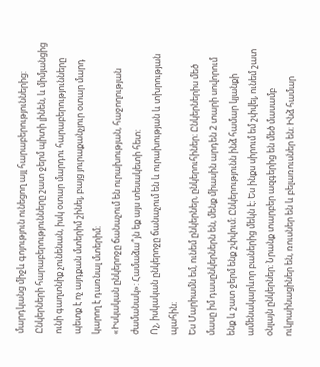մարդկանց միջև գոյություն ունեցող այլ հարաբերություններից:
Ընկերների հարաբերությունները շատ ջերմ պիտի լինեն, և միմյանցից ունի գաղտնիք չունենան, իսկ օտար մարդու հարաբերությունները պետք է ոչ այդքան մտերիմ շինել, բայց յուրաքանչյուր օտար մարդ կարող է դառնալ մտերիմ։
«Իսկական ընկերոջը ճանաչում են ուրախության, հաջողության ժամանակ»: Համաձա՞յն եք այս տեսակետի հետ:
Ոչ, իսկական ընկերոջը ճանաչում են և ուրախության և տխրության պահին։
Ես Մարիամն եմ, ունեմ ընկերներ, ընկերուհիներ։ Ընկերներիս մեծ մասը իմ դասընկերներն են, մենք միասին արդեն 2 տարի սովորում ենք և շատ ջերմ ենք շփվում։ Ընկերությունն ինձ համար կյանքի ամենակարևոր բաներից մեկն է։ Ես ինքս սիրում եմ շփվել, ունեմ շատ օնլայն ընկերներ։ Նրանք տարբեր ազգերից են մեծ մասամբ ուկրաինացիներ են, ռուսներ են և բելառուսներ են։ Ինձ համար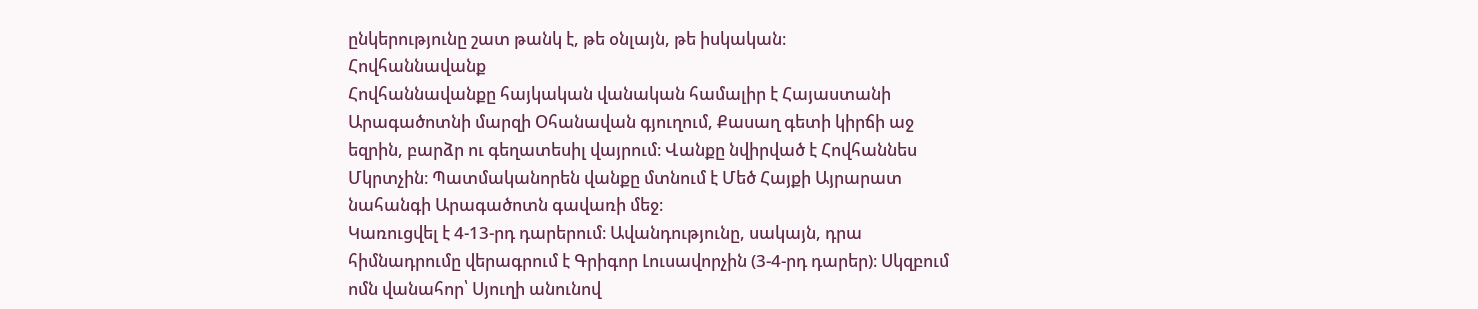ընկերությունը շատ թանկ է, թե օնլայն, թե իսկական։
Հովհաննավանք
Հովհաննավանքը հայկական վանական համալիր է Հայաստանի Արագածոտնի մարզի Օհանավան գյուղում, Քասաղ գետի կիրճի աջ եզրին, բարձր ու գեղատեսիլ վայրում։ Վանքը նվիրված է Հովհաննես Մկրտչին։ Պատմականորեն վանքը մտնում է Մեծ Հայքի Այրարատ նահանգի Արագածոտն գավառի մեջ։
Կառուցվել է 4-13-րդ դարերում։ Ավանդությունը, սակայն, դրա հիմնադրումը վերագրում է Գրիգոր Լուսավորչին (3-4-րդ դարեր)։ Սկզբում ոմն վանահոր՝ Սյուղի անունով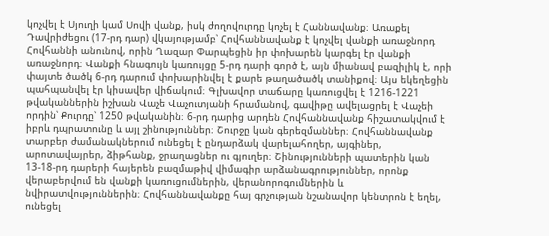կոչվել է Սյուղի կամ Սովի վանք, իսկ ժողովուրդը կոչել է Հաննավանք։ Առաքել Դավրիժեցու (17-րդ դար) վկայությամբ՝ Հովհաննավանք է կոչվել վանքի առաջնորդ Հովհաննի անունով, որին Ղազար Փարպեցին իր փոխարեն կարգել էր վանքի առաջնորդ։ Վանքի հնագույն կառույցը 5-րդ դարի գործ է, այն միանավ բազիլիկ է, որի փայտե ծածկ 6-րդ դարում փոխարինվել է քարե թաղածածկ տանիքով։ Այս եկեղեցին պահպանվել էր կիսավեր վիճակում։ Գլխավոր տաճարը կառուցվել է 1216-1221 թվականներին իշխան Վաչե Վաչուտյանի հրամանով, գավիթը ավելացրել է Վաչեի որդին՝ Քուրդը՝ 1250 թվականին։ 6-րդ դարից արդեն Հովհաննավանք հիշատակվում է իբրև դպրատունը և այլ շինություններ։ Շուրջը կան գերեզմաններ։ Հովհաննավանք տարբեր ժամանակներում ունեցել է ընդարձակ վարելահողեր, այգիներ, արոտավայրեր, ձիթհանք, ջրաղացներ ու գյուղեր։ Շինությունների պատերին կան 13-18-րդ դարերի հայերեն բազմաթիվ վիմագիր արձանագրություններ, որոնք վերաբերվում են վանքի կառուցումներին, վերանորոգումներին և նվիրատվություններին։ Հովհաննավանքը հայ գրչության նշանավոր կենտրոն է եղել, ունեցել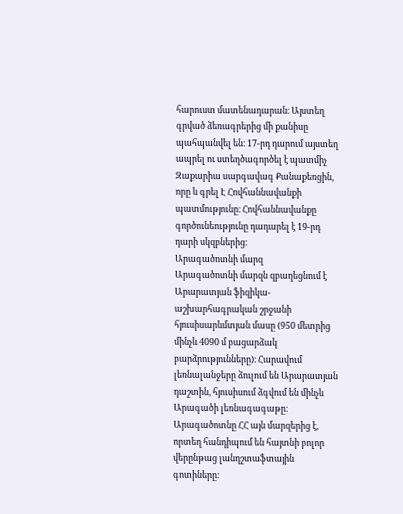հարուստ մատենադարան։ Այստեղ գրված ձեռագրերից մի քանիսը պահպանվել են։ 17-րդ դարում այստեղ ապրել ու ստեղծագործել է պատմիչ Զաքարիա սարգավագ Քանաքեռցին, որը և գրել Է Հովհաննավանքի պատմությունը։ Հովհաննավանքը գործունեությունը դադարել է 19-րդ դարի սկզբներից։
Արագածոտնի մարզ
Արագածոտնի մարզն զբաղեցնում է Արարատյան ֆիզիկա-աշխարհագրական շրջանի հյուսիսարևմտյան մասը (950 մետրից մինչև 4090 մ բացարձակ բարձրությունները)։ Հարավում լեռնալանջերը ձուլում են Արարատյան դաշտին, հյուսիսում ձգվում են մինչև Արագածի լեռնագագաթը։
Արագածոտնը ՀՀ այն մարզերից է, որտեղ հանդիպում են հայտնի բոլոր վերընթաց լանդշտաֆտային գոտիները։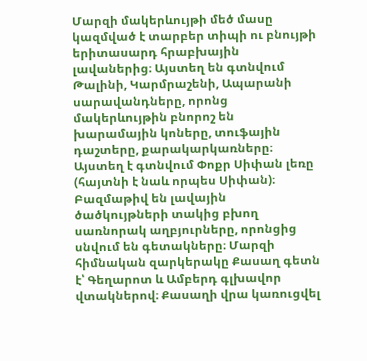Մարզի մակերևույթի մեծ մասը կազմված է տարբեր տիպի ու բնույթի երիտասարդ հրաբխային լավաներից։ Այստեղ են գտնվում Թալինի, Կարմրաշենի, Ապարանի սարավանդները, որոնց մակերևույթին բնորոշ են խարամային կոները, տուֆային դաշտերը, քարակարկառները։ Այստեղ է գտնվում Փոքր Սիփան լեռը (հայտնի է նաև որպես Սիփան)։
Բազմաթիվ են լավային ծածկույթների տակից բխող սառնորակ աղբյուրները, որոնցից սնվում են գետակները։ Մարզի հիմնական զարկերակը Քասաղ գետն է՝ Գեղարոտ և Ամբերդ գլխավոր վտակներով։ Քասաղի վրա կառուցվել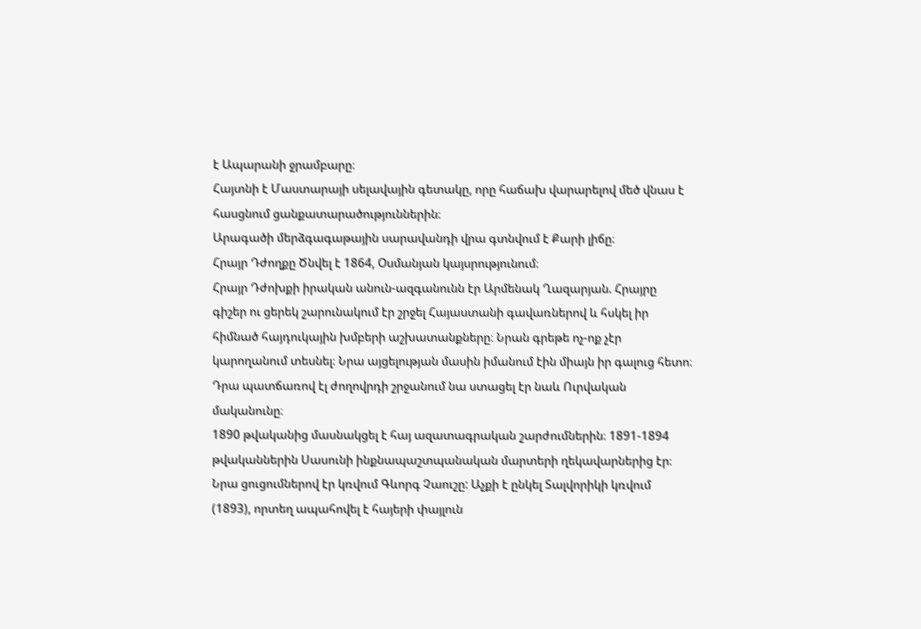է Ապարանի ջրամբարը։
Հայտնի է Մաստարայի սելավային գետակը, որը հաճախ վարարելով մեծ վնաս է հասցնում ցանքատարածություններին։
Արագածի մերձգագաթային սարավանդի վրա գտնվում է Քարի լիճը։
Հրայր Դժողքը Ծնվել է 1864, Օսմանյան կայսրությունում։
Հրայր Դժոխքի իրական անուն-ազգանունն էր Արմենակ Ղազարյան. Հրայրը գիշեր ու ցերեկ շարունակում էր շրջել Հայաստանի գավառներով և հսկել իր հիմնած հայդուկային խմբերի աշխատանքները։ Նրան գրեթե ոչ-ոք չէր կարողանում տեսնել։ Նրա այցելության մասին իմանում էին միայն իր գալուց հետո։ Դրա պատճառով էլ ժողովրդի շրջանում նա ստացել էր նաև Ուրվական մականունը։
1890 թվականից մասնակցել է հայ ազատագրական շարժումներին։ 1891-1894 թվականներին Սասունի ինքնապաշտպանական մարտերի ղեկավարներից էր։ Նրա ցուցումներով էր կռվում Գևորգ Չաուշը: Աչքի է ընկել Տալվորիկի կռվում (1893), որտեղ ապահովել է հայերի փայլուն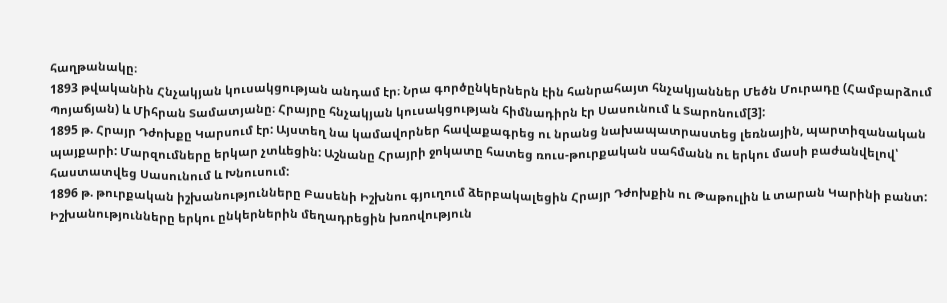հաղթանակը։
1893 թվականին Հնչակյան կուսակցության անդամ էր։ Նրա գործընկերներն էին հանրահայտ հնչակյաններ Մեծն Մուրադը (Համբարձում Պոյաճյան) և Միհրան Տամատյանը։ Հրայրը հնչակյան կուսակցության հիմնադիրն էր Սասունում և Տարոնում[3]:
1895 թ. Հրայր Դժոխքը Կարսում էր: Այստեղ նա կամավորներ հավաքագրեց ու նրանց նախապատրաստեց լեռնային, պարտիզանական պայքարի: Մարզումները երկար չտևեցին: Աշնանը Հրայրի ջոկատը հատեց ռուս-թուրքական սահմանն ու երկու մասի բաժանվելով՝ հաստատվեց Սասունում և Խնուսում:
1896 թ. թուրքական իշխանությունները Բասենի Իշխնու գյուղում ձերբակալեցին Հրայր Դժոխքին ու Թաթուլին և տարան Կարինի բանտ: Իշխանությունները երկու ընկերներին մեղադրեցին խռովություն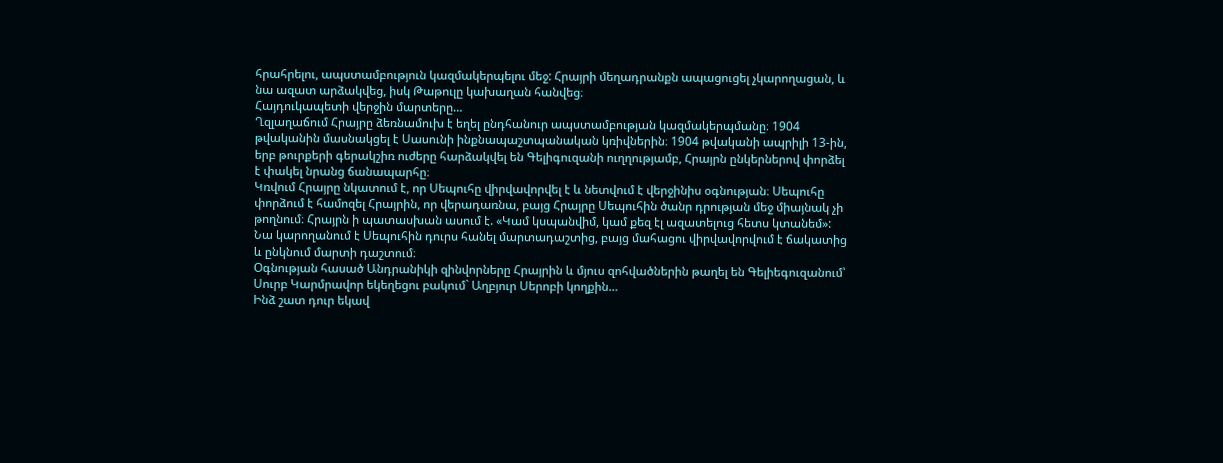հրահրելու, ապստամբություն կազմակերպելու մեջ: Հրայրի մեղադրանքն ապացուցել չկարողացան, և նա ազատ արձակվեց, իսկ Թաթուլը կախաղան հանվեց։
Հայդուկապետի վերջին մարտերը…
Ղզլաղաճում Հրայրը ձեռնամուխ է եղել ընդհանուր ապստամբության կազմակերպմանը։ 1904 թվականին մասնակցել է Սասունի ինքնապաշտպանական կռիվներին։ 1904 թվականի ապրիլի 13-ին, երբ թուրքերի գերակշիռ ուժերը հարձակվել են Գելիգուզանի ուղղությամբ, Հրայրն ընկերներով փորձել է փակել նրանց ճանապարհը։
Կռվում Հրայրը նկատում է, որ Սեպուհը վիրվավորվել է և նետվում է վերջինիս օգնության։ Սեպուհը փորձում է համոզել Հրայրին, որ վերադառնա, բայց Հրայրը Սեպուհին ծանր դրության մեջ միայնակ չի թողնում։ Հրայրն ի պատասխան ասում է. «Կամ կսպանվիմ, կամ քեզ էլ ազատելուց հետս կտանեմ»: Նա կարողանում է Սեպուհին դուրս հանել մարտադաշտից, բայց մահացու վիրվավորվում է ճակատից և ընկնում մարտի դաշտում։
Օգնության հասած Անդրանիկի զինվորները Հրայրին և մյուս զոհվածներին թաղել են Գելիեգուզանում՝ Սուրբ Կարմրավոր եկեղեցու բակում` Աղբյուր Սերոբի կողքին…
Ինձ շատ դուր եկավ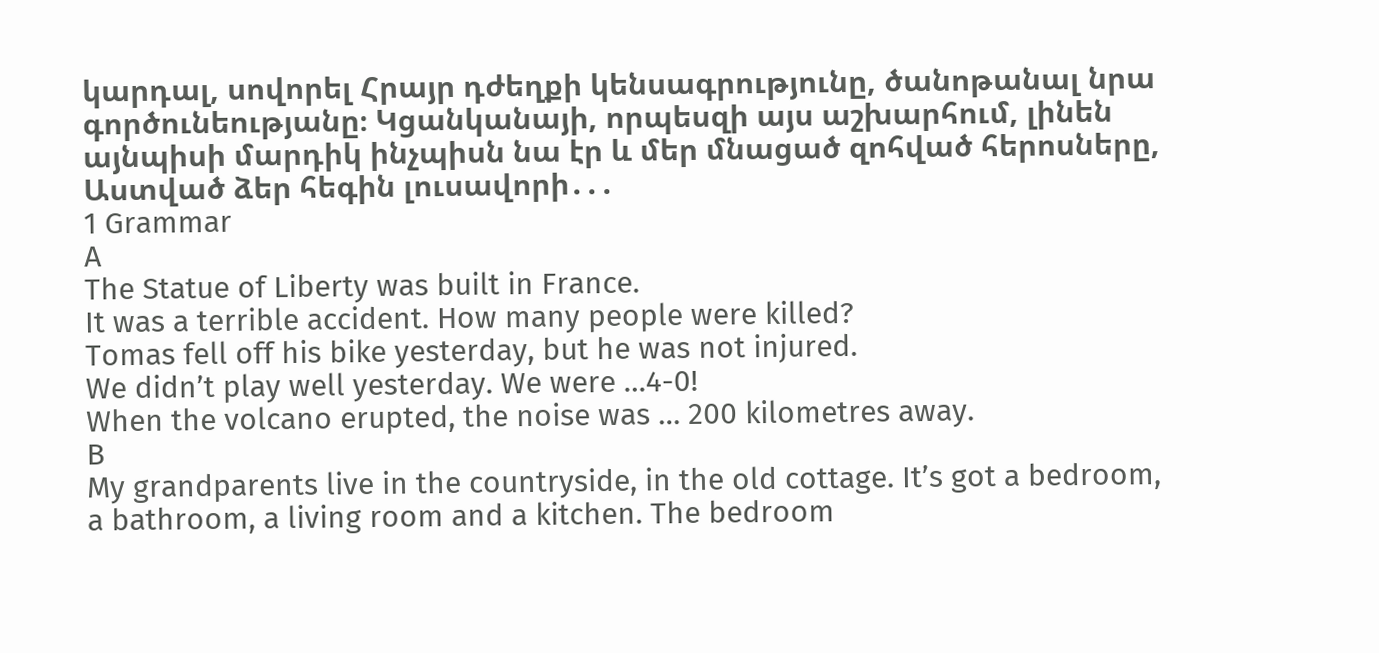կարդալ, սովորել Հրայր դժեղքի կենսագրությունը, ծանոթանալ նրա գործունեությանը։ Կցանկանայի, որպեսզի այս աշխարհում, լինեն այնպիսի մարդիկ ինչպիսն նա էր և մեր մնացած զոհված հերոսները, Աստված ձեր հեգին լուսավորի․․․
1 Grammar
A
The Statue of Liberty was built in France.
It was a terrible accident. How many people were killed?
Tomas fell off his bike yesterday, but he was not injured.
We didn’t play well yesterday. We were …4-0!
When the volcano erupted, the noise was … 200 kilometres away.
B
My grandparents live in the countryside, in the old cottage. It’s got a bedroom, a bathroom, a living room and a kitchen. The bedroom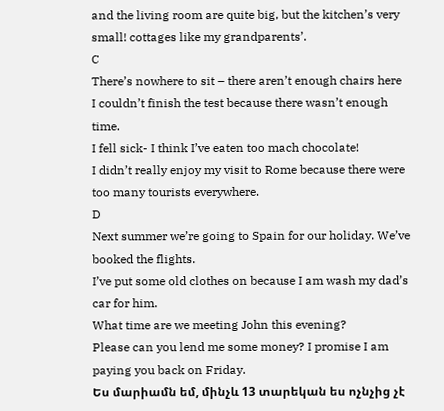and the living room are quite big, but the kitchen’s very small! cottages like my grandparents’.
C
There’s nowhere to sit – there aren’t enough chairs here
I couldn’t finish the test because there wasn’t enough time.
I fell sick- I think I’ve eaten too mach chocolate!
I didn’t really enjoy my visit to Rome because there were too many tourists everywhere.
D
Next summer we’re going to Spain for our holiday. We’ve booked the flights.
I’ve put some old clothes on because I am wash my dad’s car for him.
What time are we meeting John this evening?
Please can you lend me some money? I promise I am paying you back on Friday.
Ես մարիամն եմ, մինչև 13 տարեկան ես ոչնչից չէ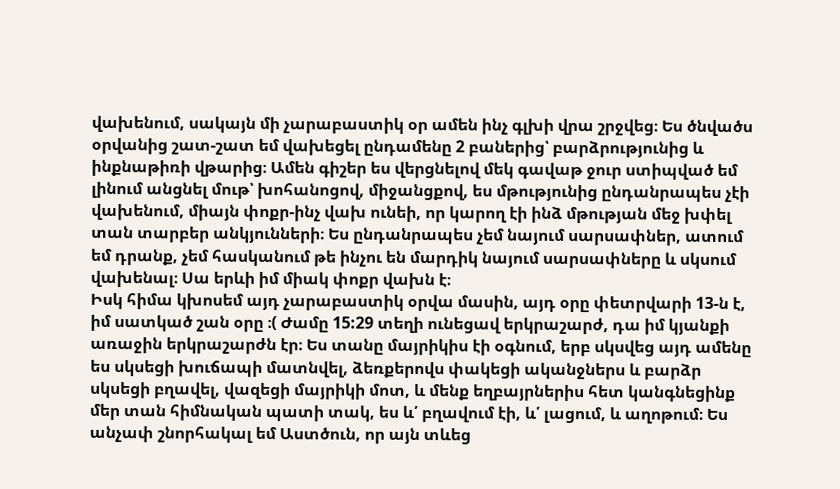վախենում, սակայն մի չարաբաստիկ օր ամեն ինչ գլխի վրա շրջվեց։ Ես ծնվածս օրվանից շատ-շատ եմ վախեցել ընդամենը 2 բաներից՝ բարձրությունից և ինքնաթիռի վթարից։ Ամեն գիշեր ես վերցնելով մեկ գավաթ ջուր ստիպված եմ լինում անցնել մութ՝ խոհանոցով, միջանցքով, ես մթությունից ընդանրապես չէի վախենում, միայն փոքր-ինչ վախ ունեի, որ կարող էի ինձ մթության մեջ խփել տան տարբեր անկյունների։ Ես ընդանրապես չեմ նայում սարսափներ, ատում եմ դրանք, չեմ հասկանում թե ինչու են մարդիկ նայում սարսափները և սկսում վախենալ։ Սա երևի իմ միակ փոքր վախն է։
Իսկ հիմա կխոսեմ այդ չարաբաստիկ օրվա մասին, այդ օրը փետրվարի 13-ն է, իմ սատկած շան օրը ։( Ժամը 15:29 տեղի ունեցավ երկրաշարժ, դա իմ կյանքի առաջին երկրաշարժն էր։ Ես տանը մայրիկիս էի օգնում, երբ սկսվեց այդ ամենը ես սկսեցի խուճապի մատնվել, ձեռքերովս փակեցի ականջներս և բարձր սկսեցի բղավել, վազեցի մայրիկի մոտ, և մենք եղբայրներիս հետ կանգնեցինք մեր տան հիմնական պատի տակ, ես և՛ բղավում էի, և՛ լացում, և աղոթում։ Ես անչափ շնորհակալ եմ Աստծուն, որ այն տևեց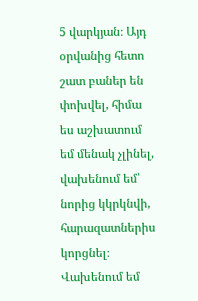5 վարկյան։ Այդ օրվանից հետո շատ բաներ են փոխվել, հիմա ես աշխատում եմ մենակ չլինել, վախենում եմ՝ նորից կկրկնվի, հարազատներիս կորցնել։ Վախենում եմ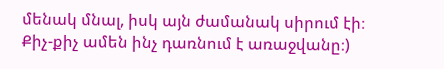մենակ մնալ, իսկ այն ժամանակ սիրում էի։
Քիչ-քիչ ամեն ինչ դառնում է առաջվանը։)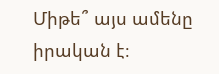Միթե՞ այս ամենը իրական է։